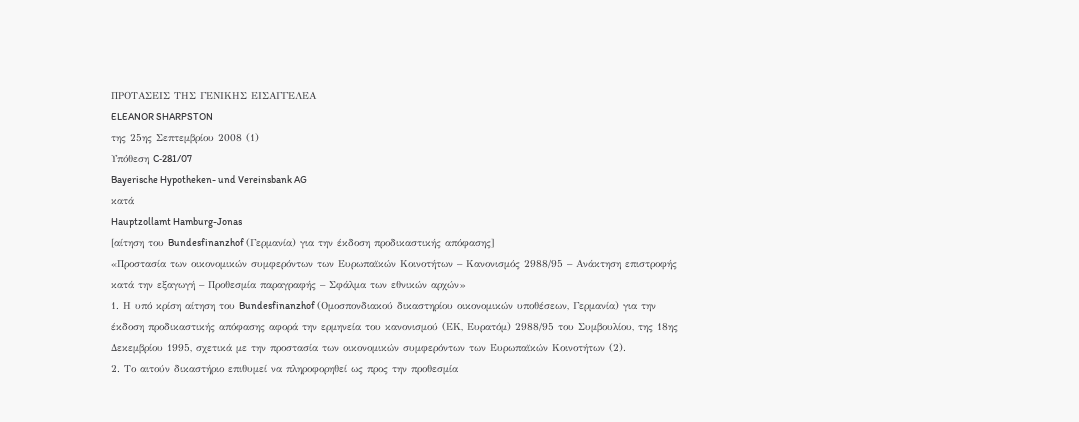ΠΡΟΤΑΣΕΙΣ ΤΗΣ ΓΕΝΙΚΗΣ ΕΙΣΑΓΓΕΛΕΑ
ELEANOR SHARPSTON
της 25ης Σεπτεμβρίου 2008 (1)
Υπόθεση C‑281/07
Bayerische Hypotheken- und Vereinsbank AG
κατά
Hauptzollamt Hamburg-Jonas
[αίτηση του Bundesfinanzhof (Γερμανία) για την έκδοση προδικαστικής απόφασης]
«Προστασία των οικονομικών συμφερόντων των Ευρωπαϊκών Κοινοτήτων – Κανονισμός 2988/95 – Ανάκτηση επιστροφής κατά την εξαγωγή – Προθεσμία παραγραφής – Σφάλμα των εθνικών αρχών»
1. Η υπό κρίση αίτηση του Bundesfinanzhof (Ομοσπονδιακού δικαστηρίου οικονομικών υποθέσεων, Γερμανία) για την έκδοση προδικαστικής απόφασης αφορά την ερμηνεία του κανονισμού (ΕΚ, Ευρατόμ) 2988/95 του Συμβουλίου, της 18ης Δεκεμβρίου 1995, σχετικά με την προστασία των οικονομικών συμφερόντων των Ευρωπαϊκών Κοινοτήτων (2).
2. Το αιτούν δικαστήριο επιθυμεί να πληροφορηθεί ως προς την προθεσμία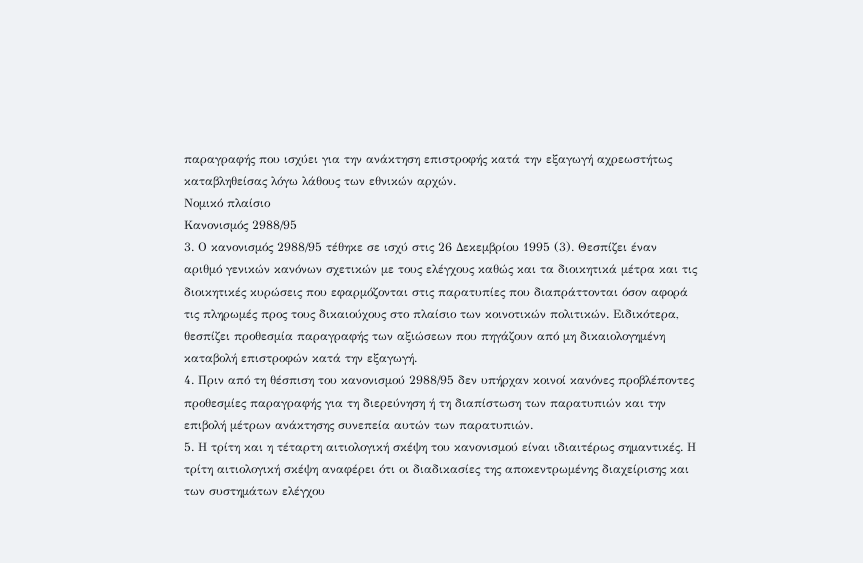παραγραφής που ισχύει για την ανάκτηση επιστροφής κατά την εξαγωγή αχρεωστήτως καταβληθείσας λόγω λάθους των εθνικών αρχών.
Νομικό πλαίσιο
Κανονισμός 2988/95
3. Ο κανονισμός 2988/95 τέθηκε σε ισχύ στις 26 Δεκεμβρίου 1995 (3). Θεσπίζει έναν αριθμό γενικών κανόνων σχετικών με τους ελέγχους καθώς και τα διοικητικά μέτρα και τις διοικητικές κυρώσεις που εφαρμόζονται στις παρατυπίες που διαπράττονται όσον αφορά τις πληρωμές προς τους δικαιούχους στο πλαίσιο των κοινοτικών πολιτικών. Ειδικότερα, θεσπίζει προθεσμία παραγραφής των αξιώσεων που πηγάζουν από μη δικαιολογημένη καταβολή επιστροφών κατά την εξαγωγή.
4. Πριν από τη θέσπιση του κανονισμού 2988/95 δεν υπήρχαν κοινοί κανόνες προβλέποντες προθεσμίες παραγραφής για τη διερεύνηση ή τη διαπίστωση των παρατυπιών και την επιβολή μέτρων ανάκτησης συνεπεία αυτών των παρατυπιών.
5. Η τρίτη και η τέταρτη αιτιολογική σκέψη του κανονισμού είναι ιδιαιτέρως σημαντικές. Η τρίτη αιτιολογική σκέψη αναφέρει ότι οι διαδικασίες της αποκεντρωμένης διαχείρισης και των συστημάτων ελέγχου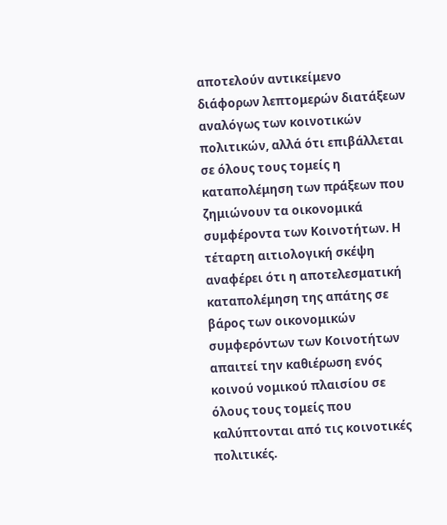αποτελούν αντικείμενο διάφορων λεπτομερών διατάξεων αναλόγως των κοινοτικών πολιτικών, αλλά ότι επιβάλλεται σε όλους τους τομείς η καταπολέμηση των πράξεων που ζημιώνουν τα οικονομικά συμφέροντα των Κοινοτήτων. Η τέταρτη αιτιολογική σκέψη αναφέρει ότι η αποτελεσματική καταπολέμηση της απάτης σε βάρος των οικονομικών συμφερόντων των Κοινοτήτων απαιτεί την καθιέρωση ενός κοινού νομικού πλαισίου σε όλους τους τομείς που καλύπτονται από τις κοινοτικές πολιτικές.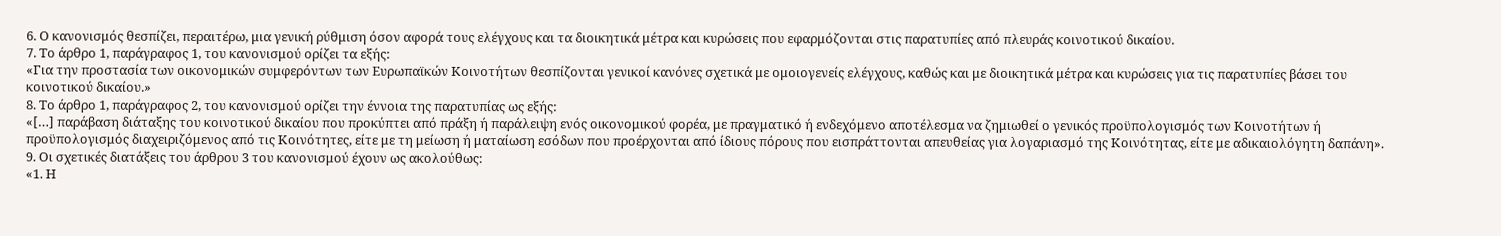6. Ο κανονισμός θεσπίζει, περαιτέρω, μια γενική ρύθμιση όσον αφορά τους ελέγχους και τα διοικητικά μέτρα και κυρώσεις που εφαρμόζονται στις παρατυπίες από πλευράς κοινοτικού δικαίου.
7. Το άρθρο 1, παράγραφος 1, του κανονισμού ορίζει τα εξής:
«Για την προστασία των οικονομικών συμφερόντων των Ευρωπαϊκών Κοινοτήτων θεσπίζονται γενικοί κανόνες σχετικά με ομοιογενείς ελέγχους, καθώς και με διοικητικά μέτρα και κυρώσεις για τις παρατυπίες βάσει του κοινοτικού δικαίου.»
8. Το άρθρο 1, παράγραφος 2, του κανονισμού ορίζει την έννοια της παρατυπίας ως εξής:
«[…] παράβαση διάταξης του κοινοτικού δικαίου που προκύπτει από πράξη ή παράλειψη ενός οικονομικού φορέα, με πραγματικό ή ενδεχόμενο αποτέλεσμα να ζημιωθεί ο γενικός προϋπολογισμός των Κοινοτήτων ή προϋπολογισμός διαχειριζόμενος από τις Κοινότητες, είτε με τη μείωση ή ματαίωση εσόδων που προέρχονται από ίδιους πόρους που εισπράττονται απευθείας για λογαριασμό της Κοινότητας, είτε με αδικαιολόγητη δαπάνη».
9. Οι σχετικές διατάξεις του άρθρου 3 του κανονισμού έχουν ως ακολούθως:
«1. Η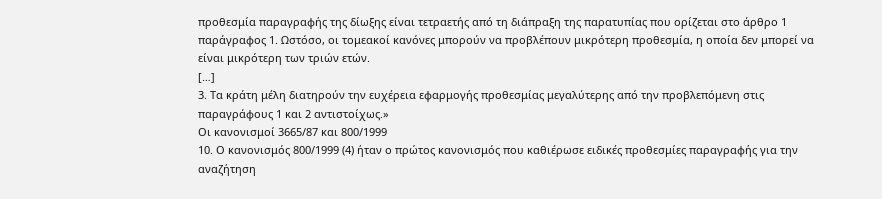προθεσμία παραγραφής της δίωξης είναι τετραετής από τη διάπραξη της παρατυπίας που ορίζεται στο άρθρο 1 παράγραφος 1. Ωστόσο, οι τομεακοί κανόνες μπορούν να προβλέπουν μικρότερη προθεσμία, η οποία δεν μπορεί να είναι μικρότερη των τριών ετών.
[…]
3. Τα κράτη μέλη διατηρούν την ευχέρεια εφαρμογής προθεσμίας μεγαλύτερης από την προβλεπόμενη στις παραγράφους 1 και 2 αντιστοίχως.»
Οι κανονισμοί 3665/87 και 800/1999
10. Ο κανονισμός 800/1999 (4) ήταν ο πρώτος κανονισμός που καθιέρωσε ειδικές προθεσμίες παραγραφής για την αναζήτηση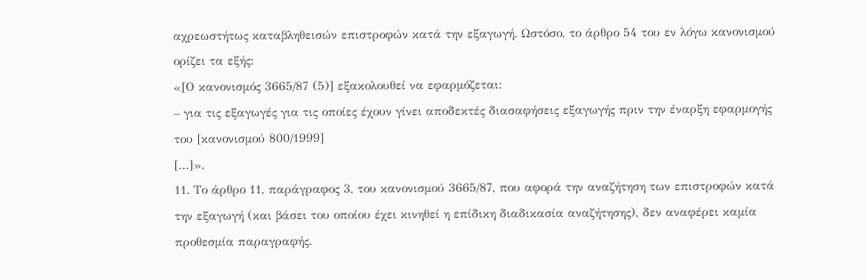αχρεωστήτως καταβληθεισών επιστροφών κατά την εξαγωγή. Ωστόσο, το άρθρο 54 του εν λόγω κανονισμού ορίζει τα εξής:
«[Ο κανονισμός 3665/87 (5)] εξακολουθεί να εφαρμόζεται:
– για τις εξαγωγές για τις οποίες έχουν γίνει αποδεκτές διασαφήσεις εξαγωγής πριν την έναρξη εφαρμογής του [κανονισμού 800/1999]
[…]».
11. Το άρθρο 11, παράγραφος 3, του κανονισμού 3665/87, που αφορά την αναζήτηση των επιστροφών κατά την εξαγωγή (και βάσει του οποίου έχει κινηθεί η επίδικη διαδικασία αναζήτησης), δεν αναφέρει καμία προθεσμία παραγραφής.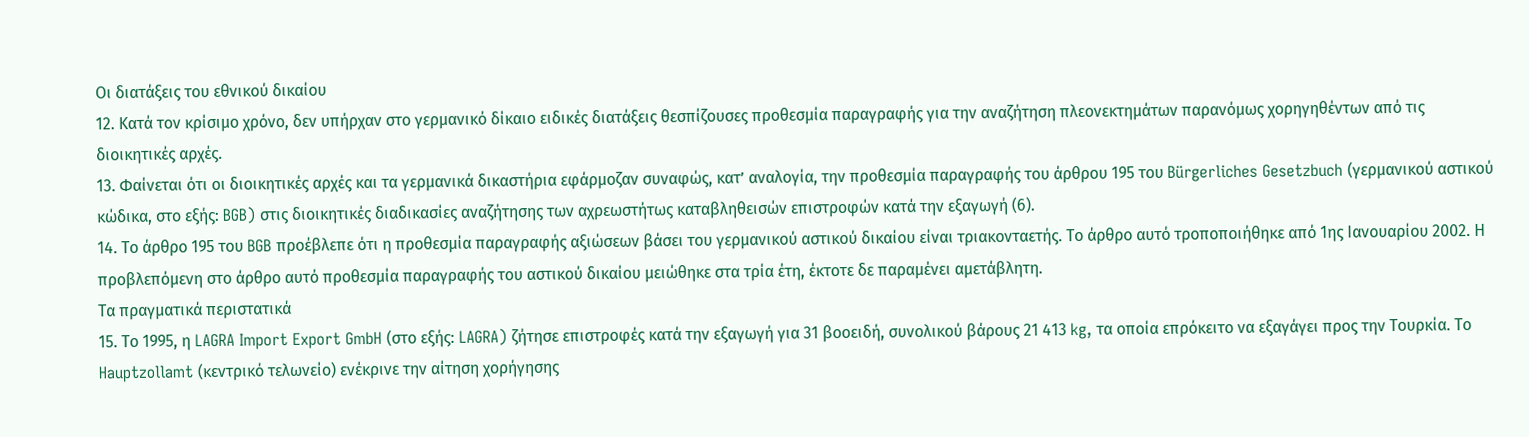Οι διατάξεις του εθνικού δικαίου
12. Κατά τον κρίσιμο χρόνο, δεν υπήρχαν στο γερμανικό δίκαιο ειδικές διατάξεις θεσπίζουσες προθεσμία παραγραφής για την αναζήτηση πλεονεκτημάτων παρανόμως χορηγηθέντων από τις διοικητικές αρχές.
13. Φαίνεται ότι οι διοικητικές αρχές και τα γερμανικά δικαστήρια εφάρμοζαν συναφώς, κατ’ αναλογία, την προθεσμία παραγραφής του άρθρου 195 του Bürgerliches Gesetzbuch (γερμανικού αστικού κώδικα, στο εξής: BGB) στις διοικητικές διαδικασίες αναζήτησης των αχρεωστήτως καταβληθεισών επιστροφών κατά την εξαγωγή (6).
14. Το άρθρο 195 του BGB προέβλεπε ότι η προθεσμία παραγραφής αξιώσεων βάσει του γερμανικού αστικού δικαίου είναι τριακονταετής. Το άρθρο αυτό τροποποιήθηκε από 1ης Ιανουαρίου 2002. Η προβλεπόμενη στο άρθρο αυτό προθεσμία παραγραφής του αστικού δικαίου μειώθηκε στα τρία έτη, έκτοτε δε παραμένει αμετάβλητη.
Τα πραγματικά περιστατικά
15. Το 1995, η LAGRA Import Export GmbH (στο εξής: LAGRA) ζήτησε επιστροφές κατά την εξαγωγή για 31 βοοειδή, συνολικού βάρους 21 413 kg, τα οποία επρόκειτο να εξαγάγει προς την Τουρκία. Το Hauptzollamt (κεντρικό τελωνείο) ενέκρινε την αίτηση χορήγησης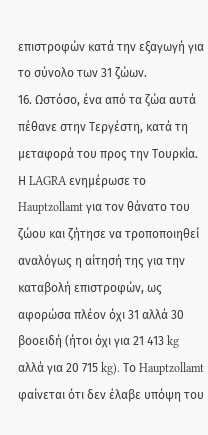επιστροφών κατά την εξαγωγή για το σύνολο των 31 ζώων.
16. Ωστόσο, ένα από τα ζώα αυτά πέθανε στην Τεργέστη, κατά τη μεταφορά του προς την Τουρκία. Η LAGRA ενημέρωσε το Hauptzollamt για τον θάνατο του ζώου και ζήτησε να τροποποιηθεί αναλόγως η αίτησή της για την καταβολή επιστροφών, ως αφορώσα πλέον όχι 31 αλλά 30 βοοειδή (ήτοι όχι για 21 413 kg αλλά για 20 715 kg). Το Hauptzollamt φαίνεται ότι δεν έλαβε υπόψη του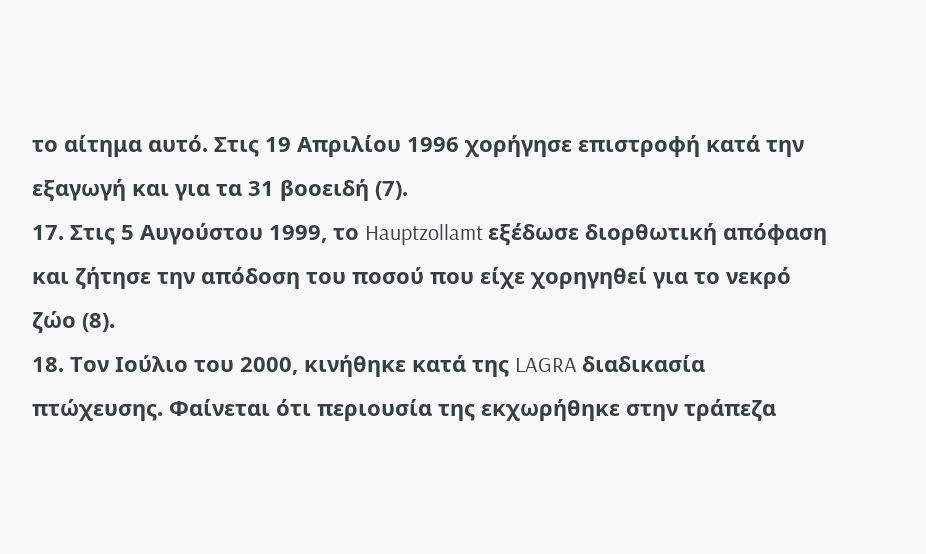το αίτημα αυτό. Στις 19 Απριλίου 1996 χορήγησε επιστροφή κατά την εξαγωγή και για τα 31 βοοειδή (7).
17. Στις 5 Αυγούστου 1999, το Hauptzollamt εξέδωσε διορθωτική απόφαση και ζήτησε την απόδοση του ποσού που είχε χορηγηθεί για το νεκρό ζώο (8).
18. Τον Ιούλιο του 2000, κινήθηκε κατά της LAGRA διαδικασία πτώχευσης. Φαίνεται ότι περιουσία της εκχωρήθηκε στην τράπεζα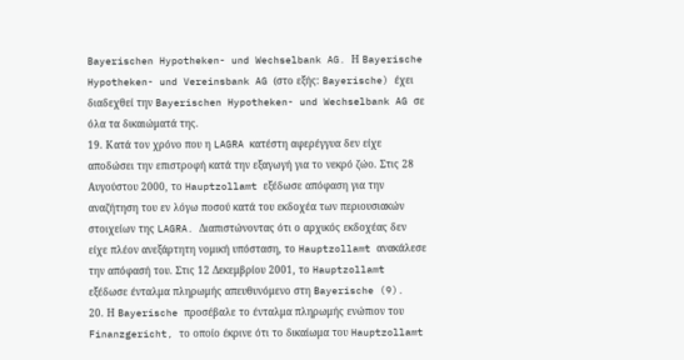Bayerischen Hypotheken- und Wechselbank AG. Η Bayerische Hypotheken- und Vereinsbank AG (στο εξής: Bayerische) έχει διαδεχθεί την Bayerischen Hypotheken- und Wechselbank AG σε όλα τα δικαιώματά της.
19. Κατά τον χρόνο που η LAGRA κατέστη αφερέγγυα δεν είχε αποδώσει την επιστροφή κατά την εξαγωγή για το νεκρό ζώο. Στις 28 Αυγούστου 2000, το Hauptzollamt εξέδωσε απόφαση για την αναζήτηση του εν λόγω ποσού κατά του εκδοχέα των περιουσιακών στοιχείων της LAGRA. Διαπιστώνοντας ότι ο αρχικός εκδοχέας δεν είχε πλέον ανεξάρτητη νομική υπόσταση, το Hauptzollamt ανακάλεσε την απόφασή του. Στις 12 Δεκεμβρίου 2001, το Hauptzollamt εξέδωσε ένταλμα πληρωμής απευθυνόμενο στη Bayerische (9).
20. Η Bayerische προσέβαλε το ένταλμα πληρωμής ενώπιον του Finanzgericht, το οποίο έκρινε ότι το δικαίωμα του Hauptzollamt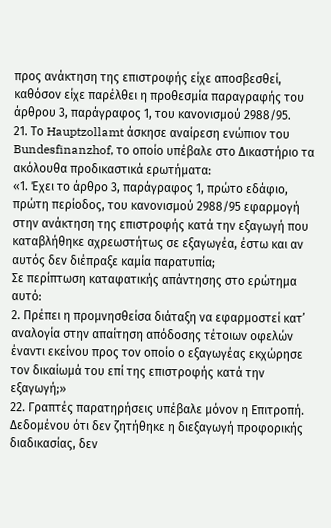προς ανάκτηση της επιστροφής είχε αποσβεσθεί, καθόσον είχε παρέλθει η προθεσμία παραγραφής του άρθρου 3, παράγραφος 1, του κανονισμού 2988/95.
21. Το Hauptzollamt άσκησε αναίρεση ενώπιον του Bundesfinanzhof, το οποίο υπέβαλε στο Δικαστήριο τα ακόλουθα προδικαστικά ερωτήματα:
«1. Έχει το άρθρο 3, παράγραφος 1, πρώτο εδάφιο, πρώτη περίοδος, του κανονισμού 2988/95 εφαρμογή στην ανάκτηση της επιστροφής κατά την εξαγωγή που καταβλήθηκε αχρεωστήτως σε εξαγωγέα, έστω και αν αυτός δεν διέπραξε καμία παρατυπία;
Σε περίπτωση καταφατικής απάντησης στο ερώτημα αυτό:
2. Πρέπει η προμνησθείσα διάταξη να εφαρμοστεί κατ’ αναλογία στην απαίτηση απόδοσης τέτοιων οφελών έναντι εκείνου προς τον οποίο ο εξαγωγέας εκχώρησε τον δικαίωμά του επί της επιστροφής κατά την εξαγωγή;»
22. Γραπτές παρατηρήσεις υπέβαλε μόνον η Επιτροπή. Δεδομένου ότι δεν ζητήθηκε η διεξαγωγή προφορικής διαδικασίας, δεν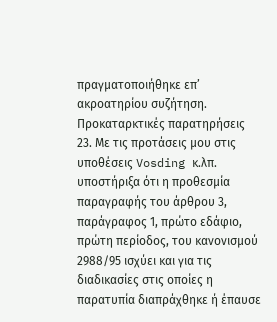πραγματοποιήθηκε επ’ ακροατηρίου συζήτηση.
Προκαταρκτικές παρατηρήσεις
23. Με τις προτάσεις μου στις υποθέσεις Vosding κ.λπ. υποστήριξα ότι η προθεσμία παραγραφής του άρθρου 3, παράγραφος 1, πρώτο εδάφιο, πρώτη περίοδος, του κανονισμού 2988/95 ισχύει και για τις διαδικασίες στις οποίες η παρατυπία διαπράχθηκε ή έπαυσε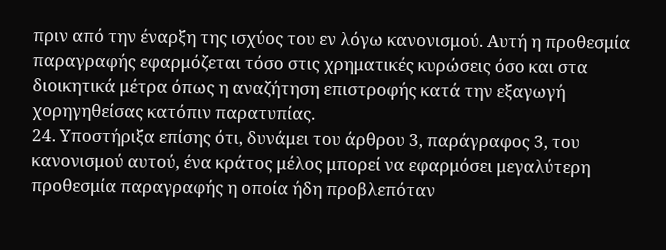πριν από την έναρξη της ισχύος του εν λόγω κανονισμού. Αυτή η προθεσμία παραγραφής εφαρμόζεται τόσο στις χρηματικές κυρώσεις όσο και στα διοικητικά μέτρα όπως η αναζήτηση επιστροφής κατά την εξαγωγή χορηγηθείσας κατόπιν παρατυπίας.
24. Υποστήριξα επίσης ότι, δυνάμει του άρθρου 3, παράγραφος 3, του κανονισμού αυτού, ένα κράτος μέλος μπορεί να εφαρμόσει μεγαλύτερη προθεσμία παραγραφής η οποία ήδη προβλεπόταν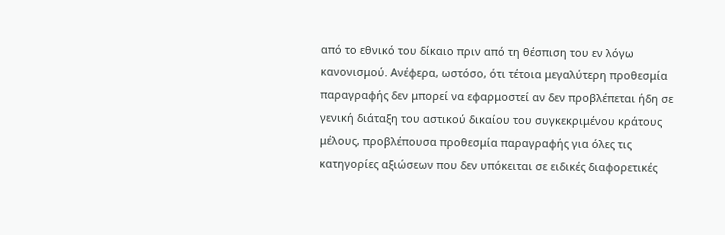από το εθνικό του δίκαιο πριν από τη θέσπιση του εν λόγω κανονισμού. Ανέφερα, ωστόσο, ότι τέτοια μεγαλύτερη προθεσμία παραγραφής δεν μπορεί να εφαρμοστεί αν δεν προβλέπεται ήδη σε γενική διάταξη του αστικού δικαίου του συγκεκριμένου κράτους μέλους, προβλέπουσα προθεσμία παραγραφής για όλες τις κατηγορίες αξιώσεων που δεν υπόκειται σε ειδικές διαφορετικές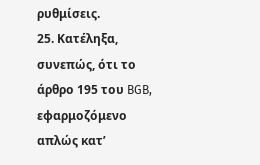ρυθμίσεις.
25. Κατέληξα, συνεπώς, ότι το άρθρο 195 του BGB, εφαρμοζόμενο απλώς κατ’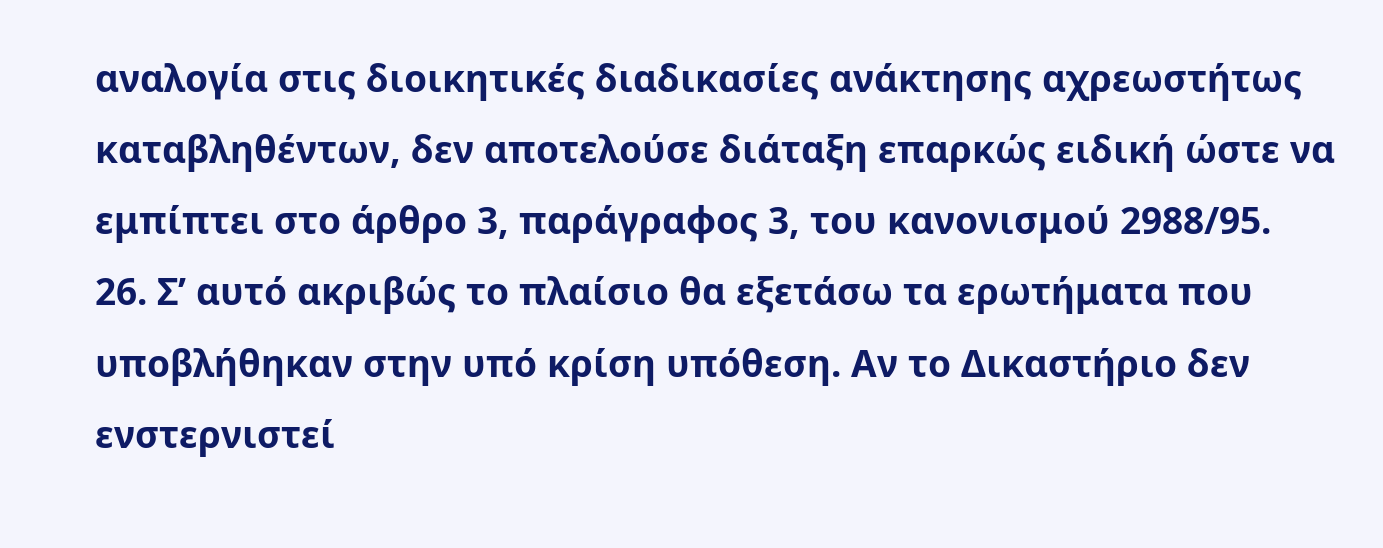αναλογία στις διοικητικές διαδικασίες ανάκτησης αχρεωστήτως καταβληθέντων, δεν αποτελούσε διάταξη επαρκώς ειδική ώστε να εμπίπτει στο άρθρο 3, παράγραφος 3, του κανονισμού 2988/95.
26. Σ’ αυτό ακριβώς το πλαίσιο θα εξετάσω τα ερωτήματα που υποβλήθηκαν στην υπό κρίση υπόθεση. Αν το Δικαστήριο δεν ενστερνιστεί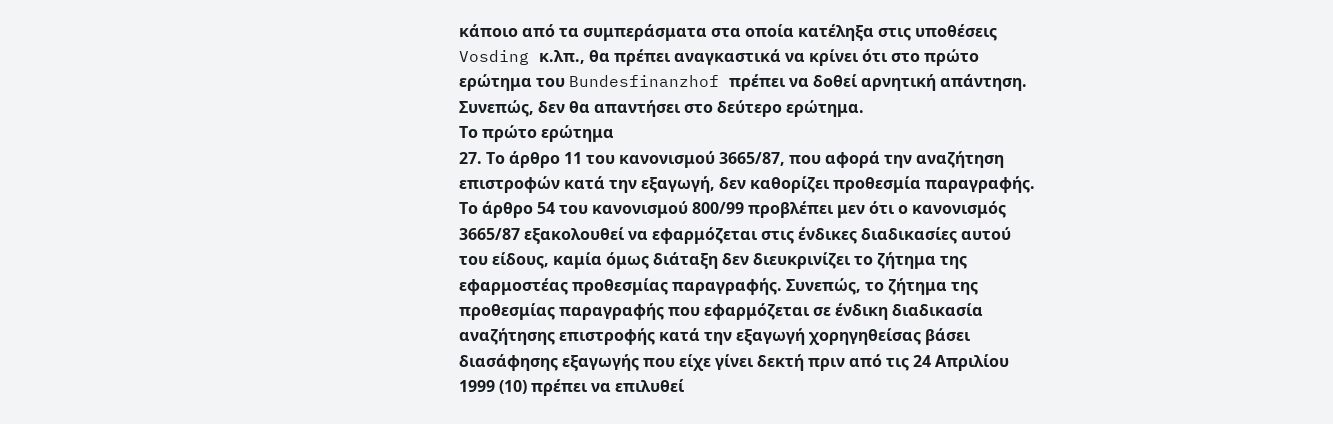κάποιο από τα συμπεράσματα στα οποία κατέληξα στις υποθέσεις Vosding κ.λπ., θα πρέπει αναγκαστικά να κρίνει ότι στο πρώτο ερώτημα του Bundesfinanzhof πρέπει να δοθεί αρνητική απάντηση. Συνεπώς, δεν θα απαντήσει στο δεύτερο ερώτημα.
Το πρώτο ερώτημα
27. Το άρθρο 11 του κανονισμού 3665/87, που αφορά την αναζήτηση επιστροφών κατά την εξαγωγή, δεν καθορίζει προθεσμία παραγραφής. Το άρθρο 54 του κανονισμού 800/99 προβλέπει μεν ότι ο κανονισμός 3665/87 εξακολουθεί να εφαρμόζεται στις ένδικες διαδικασίες αυτού του είδους, καμία όμως διάταξη δεν διευκρινίζει το ζήτημα της εφαρμοστέας προθεσμίας παραγραφής. Συνεπώς, το ζήτημα της προθεσμίας παραγραφής που εφαρμόζεται σε ένδικη διαδικασία αναζήτησης επιστροφής κατά την εξαγωγή χορηγηθείσας βάσει διασάφησης εξαγωγής που είχε γίνει δεκτή πριν από τις 24 Απριλίου 1999 (10) πρέπει να επιλυθεί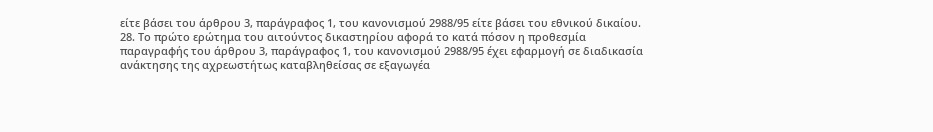είτε βάσει του άρθρου 3, παράγραφος 1, του κανονισμού 2988/95 είτε βάσει του εθνικού δικαίου.
28. Το πρώτο ερώτημα του αιτούντος δικαστηρίου αφορά το κατά πόσον η προθεσμία παραγραφής του άρθρου 3, παράγραφος 1, του κανονισμού 2988/95 έχει εφαρμογή σε διαδικασία ανάκτησης της αχρεωστήτως καταβληθείσας σε εξαγωγέα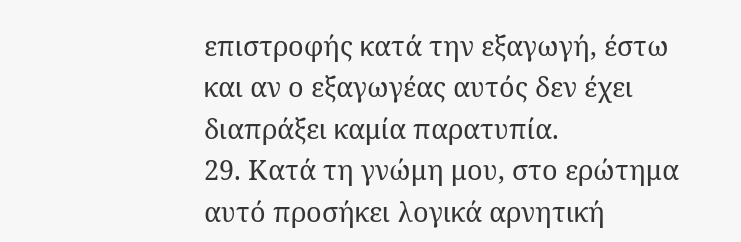επιστροφής κατά την εξαγωγή, έστω και αν ο εξαγωγέας αυτός δεν έχει διαπράξει καμία παρατυπία.
29. Κατά τη γνώμη μου, στο ερώτημα αυτό προσήκει λογικά αρνητική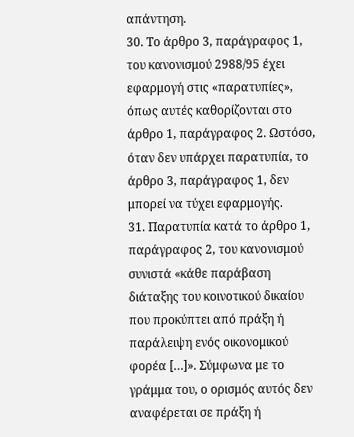απάντηση.
30. Το άρθρο 3, παράγραφος 1, του κανονισμού 2988/95 έχει εφαρμογή στις «παρατυπίες», όπως αυτές καθορίζονται στο άρθρο 1, παράγραφος 2. Ωστόσο, όταν δεν υπάρχει παρατυπία, το άρθρο 3, παράγραφος 1, δεν μπορεί να τύχει εφαρμογής.
31. Παρατυπία κατά το άρθρο 1, παράγραφος 2, του κανονισμού συνιστά «κάθε παράβαση διάταξης του κοινοτικού δικαίου που προκύπτει από πράξη ή παράλειψη ενός οικονομικού φορέα […]». Σύμφωνα με το γράμμα του, ο ορισμός αυτός δεν αναφέρεται σε πράξη ή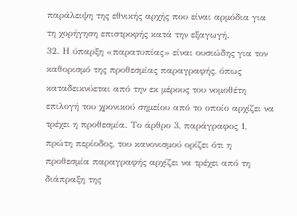παράλειψη της εθνικής αρχής που είναι αρμόδια για τη χορήγηση επιστροφής κατά την εξαγωγή.
32. Η ύπαρξη «παρατυπίας» είναι ουσιώδης για τον καθορισμό της προθεσμίας παραγραφής, όπως καταδεικνύεται από την εκ μέρους του νομοθέτη επιλογή του χρονικού σημείου από το οποίο αρχίζει να τρέχει η προθεσμία. Το άρθρο 3, παράγραφος 1, πρώτη περίοδος, του κανονισμού ορίζει ότι η προθεσμία παραγραφής αρχίζει να τρέχει από τη διάπραξη της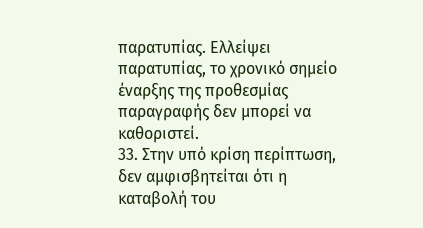παρατυπίας. Ελλείψει παρατυπίας, το χρονικό σημείο έναρξης της προθεσμίας παραγραφής δεν μπορεί να καθοριστεί.
33. Στην υπό κρίση περίπτωση, δεν αμφισβητείται ότι η καταβολή του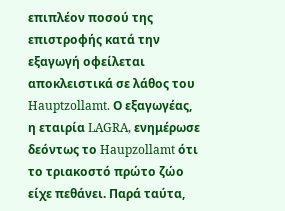επιπλέον ποσού της επιστροφής κατά την εξαγωγή οφείλεται αποκλειστικά σε λάθος του Hauptzollamt. Ο εξαγωγέας, η εταιρία LAGRA, ενημέρωσε δεόντως το Haupzollamt ότι το τριακοστό πρώτο ζώο είχε πεθάνει. Παρά ταύτα,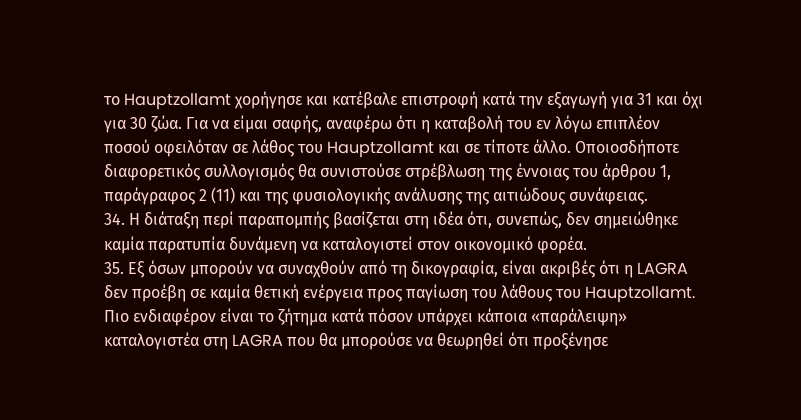το Hauptzollamt χορήγησε και κατέβαλε επιστροφή κατά την εξαγωγή για 31 και όχι για 30 ζώα. Για να είμαι σαφής, αναφέρω ότι η καταβολή του εν λόγω επιπλέον ποσού οφειλόταν σε λάθος του Hauptzollamt και σε τίποτε άλλο. Οποιοσδήποτε διαφορετικός συλλογισμός θα συνιστούσε στρέβλωση της έννοιας του άρθρου 1, παράγραφος 2 (11) και της φυσιολογικής ανάλυσης της αιτιώδους συνάφειας.
34. Η διάταξη περί παραπομπής βασίζεται στη ιδέα ότι, συνεπώς, δεν σημειώθηκε καμία παρατυπία δυνάμενη να καταλογιστεί στον οικονομικό φορέα.
35. Εξ όσων μπορούν να συναχθούν από τη δικογραφία, είναι ακριβές ότι η LAGRA δεν προέβη σε καμία θετική ενέργεια προς παγίωση του λάθους του Hauptzollamt. Πιο ενδιαφέρον είναι το ζήτημα κατά πόσον υπάρχει κάποια «παράλειψη» καταλογιστέα στη LAGRA που θα μπορούσε να θεωρηθεί ότι προξένησε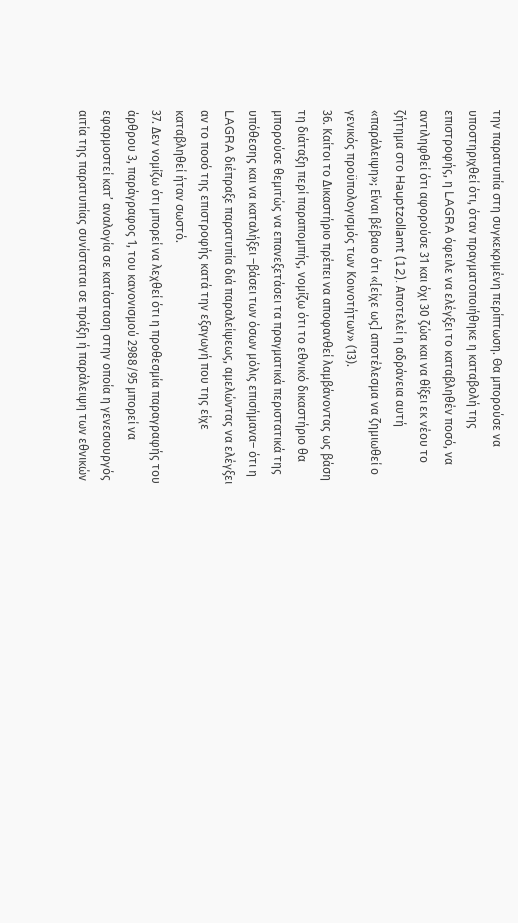την παρατυπία στη συγκεκριμένη περίπτωση. Θα μπορούσε να υποστηριχθεί ότι, όταν πραγματοποιήθηκε η καταβολή της επιστροφής, η LAGRA όφειλε να ελέγξει το καταβληθέν ποσό, να αντιληφθεί ότι αφορούσε 31 και όχι 30 ζώα και να θίξει εκ νέου το ζήτημα στο Hauptzollamt (12). Αποτελεί η αδράνεια αυτή «παράλειψη»; Είναι βέβαιο ότι «[είχε ως] αποτέλεσμα να ζημιωθεί ο γενικός προϋπολογισμός των Κοινοτήτων» (13).
36. Καίτοι το Δικαστήριο πρέπει να αποφανθεί λαμβάνοντας ως βάση τη διάταξη περί παραπομπής, νομίζω ότι το εθνικό δικαστήριο θα μπορούσε θεμιτώς να επανεξετάσει τα πραγματικά περιστατικά της υπόθεσης και να καταλήξει –βάσει των όσων μόλις επισήμανα– ότι η LAGRA διέπραξε παρατυπία διά παραλείψεως, αμελώντας να ελέγξει αν το ποσό της επιστροφής κατά την εξαγωγή που της είχε καταβληθεί ήταν σωστό.
37. Δεν νομίζω ότι μπορεί να λεχθεί ότι η προθεσμία παραγραφής του άρθρου 3, παράγραφος 1, του κανονισμού 2988/95 μπορεί να εφαρμοστεί κατ’ αναλογία σε κατάσταση στην οποία η γενεσιουργός αιτία της παρατυπίας συνίσταται σε πράξη ή παράλειψη των εθνικών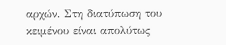αρχών. Στη διατύπωση του κειμένου είναι απολύτως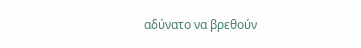αδύνατο να βρεθούν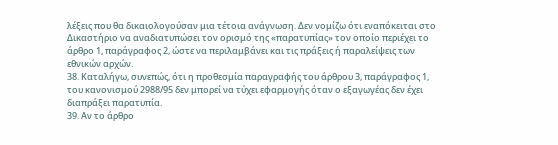λέξεις που θα δικαιολογούσαν μια τέτοια ανάγνωση. Δεν νομίζω ότι εναπόκειται στο Δικαστήριο να αναδιατυπώσει τον ορισμό της «παρατυπίας» τον οποίο περιέχει το άρθρο 1, παράγραφος 2, ώστε να περιλαμβάνει και τις πράξεις ή παραλείψεις των εθνικών αρχών.
38. Καταλήγω, συνεπώς, ότι η προθεσμία παραγραφής του άρθρου 3, παράγραφος 1, του κανονισμού 2988/95 δεν μπορεί να τύχει εφαρμογής όταν ο εξαγωγέας δεν έχει διαπράξει παρατυπία.
39. Αν το άρθρο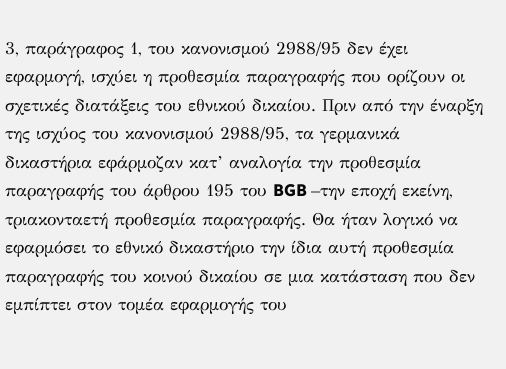3, παράγραφος 1, του κανονισμού 2988/95 δεν έχει εφαρμογή, ισχύει η προθεσμία παραγραφής που ορίζουν οι σχετικές διατάξεις του εθνικού δικαίου. Πριν από την έναρξη της ισχύος του κανονισμού 2988/95, τα γερμανικά δικαστήρια εφάρμοζαν κατ’ αναλογία την προθεσμία παραγραφής του άρθρου 195 του BGB –την εποχή εκείνη, τριακονταετή προθεσμία παραγραφής. Θα ήταν λογικό να εφαρμόσει το εθνικό δικαστήριο την ίδια αυτή προθεσμία παραγραφής του κοινού δικαίου σε μια κατάσταση που δεν εμπίπτει στον τομέα εφαρμογής του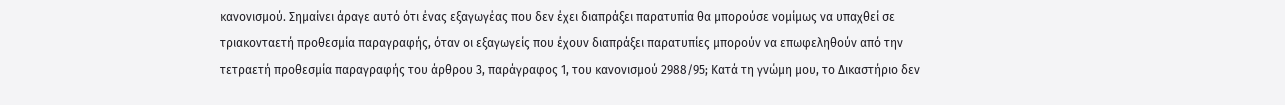κανονισμού. Σημαίνει άραγε αυτό ότι ένας εξαγωγέας που δεν έχει διαπράξει παρατυπία θα μπορούσε νομίμως να υπαχθεί σε τριακονταετή προθεσμία παραγραφής, όταν οι εξαγωγείς που έχουν διαπράξει παρατυπίες μπορούν να επωφεληθούν από την τετραετή προθεσμία παραγραφής του άρθρου 3, παράγραφος 1, του κανονισμού 2988/95; Κατά τη γνώμη μου, το Δικαστήριο δεν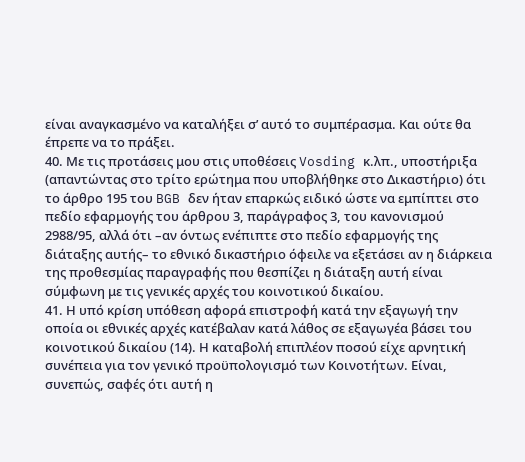είναι αναγκασμένο να καταλήξει σ’ αυτό το συμπέρασμα. Και ούτε θα έπρεπε να το πράξει.
40. Με τις προτάσεις μου στις υποθέσεις Vosding κ.λπ., υποστήριξα (απαντώντας στο τρίτο ερώτημα που υποβλήθηκε στο Δικαστήριο) ότι το άρθρο 195 του BGB δεν ήταν επαρκώς ειδικό ώστε να εμπίπτει στο πεδίο εφαρμογής του άρθρου 3, παράγραφος 3, του κανονισμού 2988/95, αλλά ότι –αν όντως ενέπιπτε στο πεδίο εφαρμογής της διάταξης αυτής– το εθνικό δικαστήριο όφειλε να εξετάσει αν η διάρκεια της προθεσμίας παραγραφής που θεσπίζει η διάταξη αυτή είναι σύμφωνη με τις γενικές αρχές του κοινοτικού δικαίου.
41. Η υπό κρίση υπόθεση αφορά επιστροφή κατά την εξαγωγή την οποία οι εθνικές αρχές κατέβαλαν κατά λάθος σε εξαγωγέα βάσει του κοινοτικού δικαίου (14). Η καταβολή επιπλέον ποσού είχε αρνητική συνέπεια για τον γενικό προϋπολογισμό των Κοινοτήτων. Είναι, συνεπώς, σαφές ότι αυτή η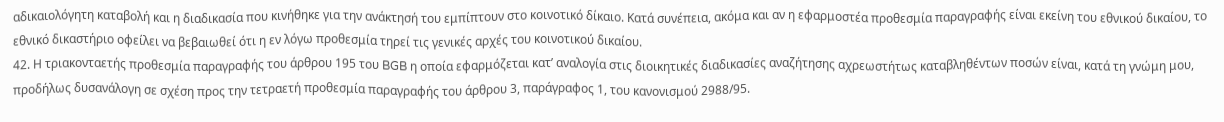αδικαιολόγητη καταβολή και η διαδικασία που κινήθηκε για την ανάκτησή του εμπίπτουν στο κοινοτικό δίκαιο. Κατά συνέπεια, ακόμα και αν η εφαρμοστέα προθεσμία παραγραφής είναι εκείνη του εθνικού δικαίου, το εθνικό δικαστήριο οφείλει να βεβαιωθεί ότι η εν λόγω προθεσμία τηρεί τις γενικές αρχές του κοινοτικού δικαίου.
42. Η τριακονταετής προθεσμία παραγραφής του άρθρου 195 του BGB η οποία εφαρμόζεται κατ’ αναλογία στις διοικητικές διαδικασίες αναζήτησης αχρεωστήτως καταβληθέντων ποσών είναι, κατά τη γνώμη μου, προδήλως δυσανάλογη σε σχέση προς την τετραετή προθεσμία παραγραφής του άρθρου 3, παράγραφος 1, του κανονισμού 2988/95.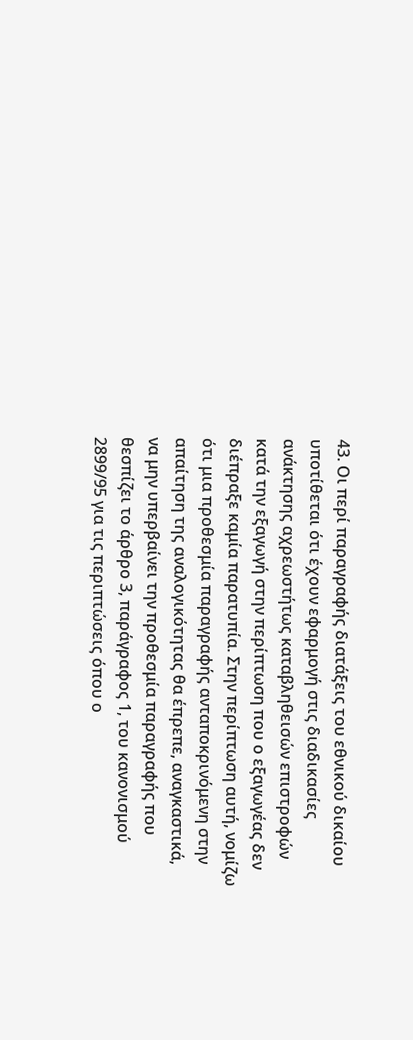43. Οι περί παραγραφής διατάξεις του εθνικού δικαίου υποτίθεται ότι έχουν εφαρμογή στις διαδικασίες ανάκτησης αχρεωστήτως καταβληθεισών επιστροφών κατά την εξαγωγή στην περίπτωση που ο εξαγωγέας δεν διέπραξε καμία παρατυπία. Στην περίπτωση αυτή, νομίζω ότι μια προθεσμία παραγραφής ανταποκρινόμενη στην απαίτηση της αναλογικότητας θα έπρεπε, αναγκαστικά, να μην υπερβαίνει την προθεσμία παραγραφής που θεσπίζει το άρθρο 3, παράγραφος 1, του κανονισμού 2899/95 για τις περιπτώσεις όπου ο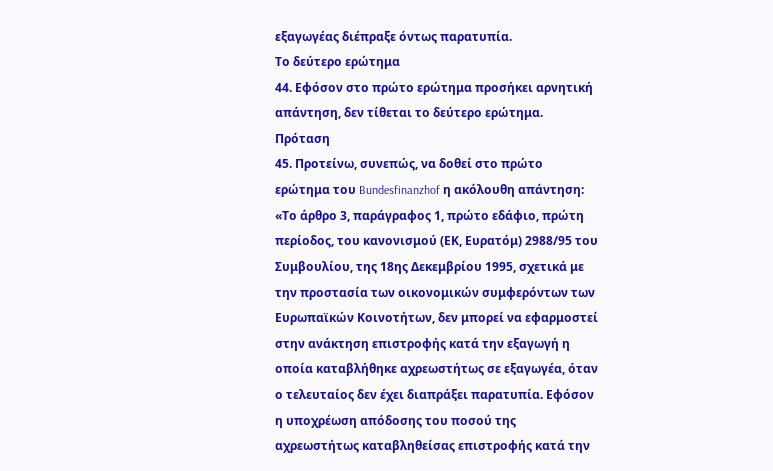εξαγωγέας διέπραξε όντως παρατυπία.
Το δεύτερο ερώτημα
44. Εφόσον στο πρώτο ερώτημα προσήκει αρνητική απάντηση, δεν τίθεται το δεύτερο ερώτημα.
Πρόταση
45. Προτείνω, συνεπώς, να δοθεί στο πρώτο ερώτημα του Bundesfinanzhof η ακόλουθη απάντηση:
«Το άρθρο 3, παράγραφος 1, πρώτο εδάφιο, πρώτη περίοδος, του κανονισμού (ΕΚ, Ευρατόμ) 2988/95 του Συμβουλίου, της 18ης Δεκεμβρίου 1995, σχετικά με την προστασία των οικονομικών συμφερόντων των Ευρωπαϊκών Κοινοτήτων, δεν μπορεί να εφαρμοστεί στην ανάκτηση επιστροφής κατά την εξαγωγή η οποία καταβλήθηκε αχρεωστήτως σε εξαγωγέα, όταν ο τελευταίος δεν έχει διαπράξει παρατυπία. Εφόσον η υποχρέωση απόδοσης του ποσού της αχρεωστήτως καταβληθείσας επιστροφής κατά την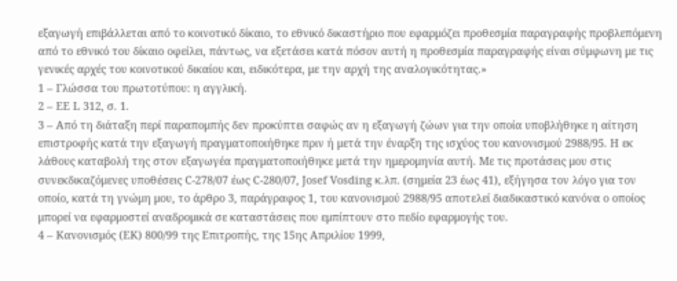εξαγωγή επιβάλλεται από το κοινοτικό δίκαιο, το εθνικό δικαστήριο που εφαρμόζει προθεσμία παραγραφής προβλεπόμενη από το εθνικό του δίκαιο οφείλει, πάντως, να εξετάσει κατά πόσον αυτή η προθεσμία παραγραφής είναι σύμφωνη με τις γενικές αρχές του κοινοτικού δικαίου και, ειδικότερα, με την αρχή της αναλογικότητας.»
1 – Γλώσσα του πρωτοτύπου: η αγγλική.
2 – ΕΕ L 312, σ. 1.
3 – Από τη διάταξη περί παραπομπής δεν προκύπτει σαφώς αν η εξαγωγή ζώων για την οποία υποβλήθηκε η αίτηση επιστροφής κατά την εξαγωγή πραγματοποιήθηκε πριν ή μετά την έναρξη της ισχύος του κανονισμού 2988/95. Η εκ λάθους καταβολή της στον εξαγωγέα πραγματοποιήθηκε μετά την ημερομηνία αυτή. Με τις προτάσεις μου στις συνεκδικαζόμενες υποθέσεις C-278/07 έως C-280/07, Josef Vosding κ.λπ. (σημεία 23 έως 41), εξήγησα τον λόγο για τον οποίο, κατά τη γνώμη μου, το άρθρο 3, παράγραφος 1, του κανονισμού 2988/95 αποτελεί διαδικαστικό κανόνα ο οποίος μπορεί να εφαρμοστεί αναδρομικά σε καταστάσεις που εμπίπτουν στο πεδίο εφαρμογής του.
4 – Κανονισμός (ΕΚ) 800/99 της Επιτροπής, της 15ης Απριλίου 1999,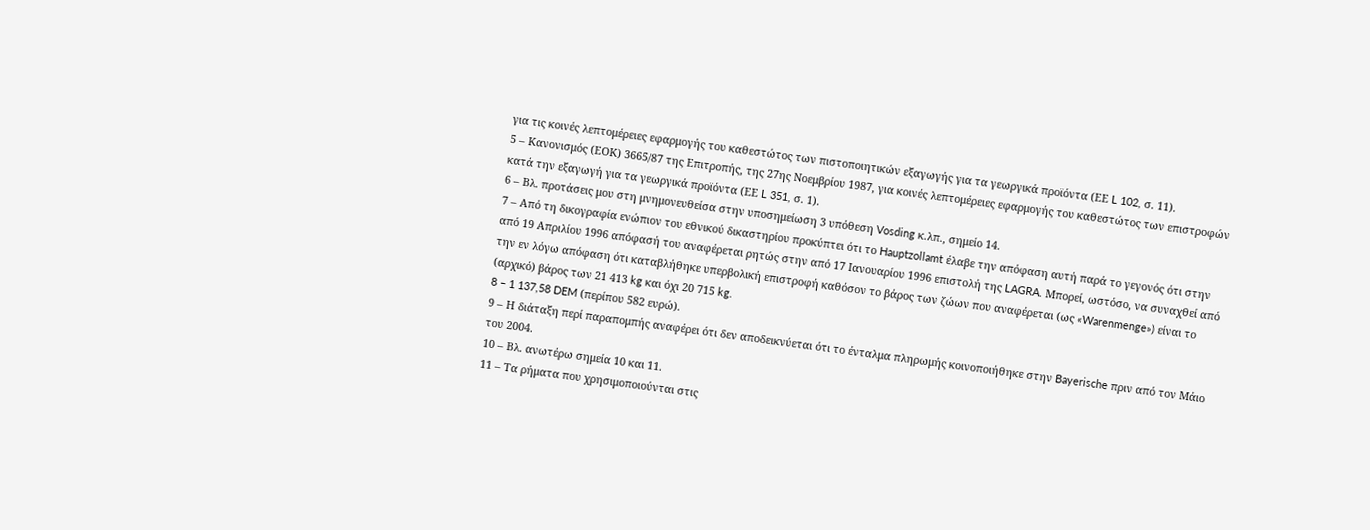για τις κοινές λεπτομέρειες εφαρμογής του καθεστώτος των πιστοποιητικών εξαγωγής για τα γεωργικά προϊόντα (ΕΕ L 102, σ. 11).
5 – Κανονισμός (ΕΟΚ) 3665/87 της Επιτροπής, της 27ης Νοεμβρίου 1987, για κοινές λεπτομέρειες εφαρμογής του καθεστώτος των επιστροφών κατά την εξαγωγή για τα γεωργικά προϊόντα (ΕΕ L 351, σ. 1).
6 – Βλ. προτάσεις μου στη μνημονευθείσα στην υποσημείωση 3 υπόθεση Vosding κ.λπ., σημείο 14.
7 – Από τη δικογραφία ενώπιον του εθνικού δικαστηρίου προκύπτει ότι το Hauptzollamt έλαβε την απόφαση αυτή παρά το γεγονός ότι στην από 19 Απριλίου 1996 απόφασή του αναφέρεται ρητώς στην από 17 Ιανουαρίου 1996 επιστολή της LAGRA. Μπορεί, ωστόσο, να συναχθεί από την εν λόγω απόφαση ότι καταβλήθηκε υπερβολική επιστροφή καθόσον το βάρος των ζώων που αναφέρεται (ως «Warenmenge») είναι το (αρχικό) βάρος των 21 413 kg και όχι 20 715 kg.
8 – 1 137,58 DEM (περίπου 582 ευρώ).
9 – Η διάταξη περί παραπομπής αναφέρει ότι δεν αποδεικνύεται ότι το ένταλμα πληρωμής κοινοποιήθηκε στην Bayerische πριν από τον Μάιο του 2004.
10 – Βλ. ανωτέρω σημεία 10 και 11.
11 – Τα ρήματα που χρησιμοποιούνται στις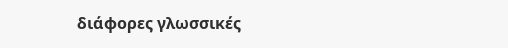διάφορες γλωσσικές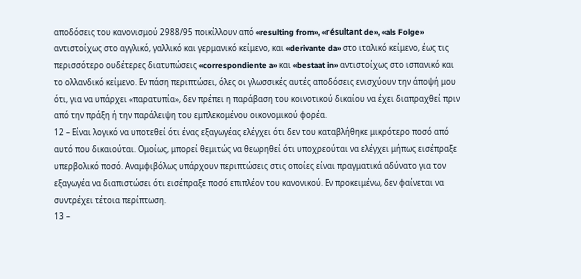αποδόσεις του κανονισμού 2988/95 ποικίλλουν από «resulting from», «résultant de», «als Folge» αντιστοίχως στο αγγλικό, γαλλικό και γερμανικό κείμενο, και «derivante da» στο ιταλικό κείμενο, έως τις περισσότερο ουδέτερες διατυπώσεις «correspondiente a» και «bestaat in» αντιστοίχως στο ισπανικό και το ολλανδικό κείμενο. Εν πάση περιπτώσει, όλες οι γλωσσικές αυτές αποδόσεις ενισχύουν την άποψή μου ότι, για να υπάρχει «παρατυπία», δεν πρέπει η παράβαση του κοινοτικού δικαίου να έχει διαπραχθεί πριν από την πράξη ή την παράλειψη του εμπλεκομένου οικονομικού φορέα.
12 – Είναι λογικό να υποτεθεί ότι ένας εξαγωγέας ελέγχει ότι δεν του καταβλήθηκε μικρότερο ποσό από αυτό που δικαιούται. Ομοίως, μπορεί θεμιτώς να θεωρηθεί ότι υποχρεούται να ελέγχει μήπως εισέπραξε υπερβολικό ποσό. Αναμφιβόλως υπάρχουν περιπτώσεις στις οποίες είναι πραγματικά αδύνατο για τον εξαγωγέα να διαπιστώσει ότι εισέπραξε ποσό επιπλέον του κανονικού. Εν προκειμένω, δεν φαίνεται να συντρέχει τέτοια περίπτωση.
13 –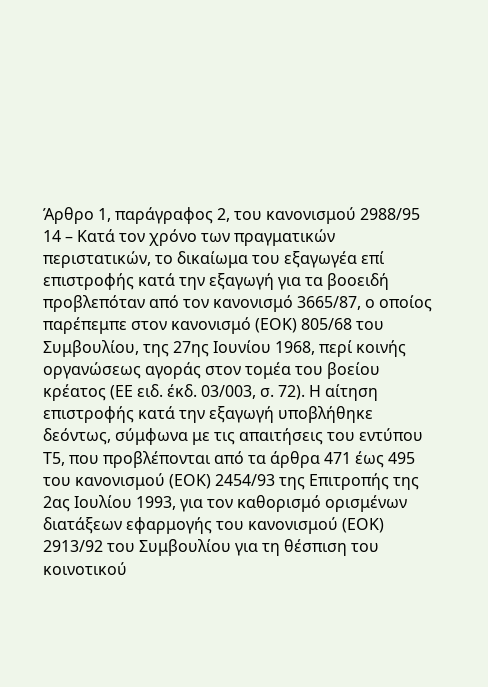Άρθρο 1, παράγραφος 2, του κανονισμού 2988/95
14 – Κατά τον χρόνο των πραγματικών περιστατικών, το δικαίωμα του εξαγωγέα επί επιστροφής κατά την εξαγωγή για τα βοοειδή προβλεπόταν από τον κανονισμό 3665/87, ο οποίος παρέπεμπε στον κανονισμό (ΕΟΚ) 805/68 του Συμβουλίου, της 27ης Ιουνίου 1968, περί κοινής οργανώσεως αγοράς στον τομέα του βοείου κρέατος (ΕΕ ειδ. έκδ. 03/003, σ. 72). Η αίτηση επιστροφής κατά την εξαγωγή υποβλήθηκε δεόντως, σύμφωνα με τις απαιτήσεις του εντύπου Τ5, που προβλέπονται από τα άρθρα 471 έως 495 του κανονισμού (ΕΟΚ) 2454/93 της Επιτροπής της 2ας Ιουλίου 1993, για τον καθορισμό ορισμένων διατάξεων εφαρμογής του κανονισμού (ΕΟΚ) 2913/92 του Συμβουλίου για τη θέσπιση του κοινοτικού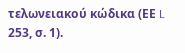τελωνειακού κώδικα (ΕΕ L 253, σ. 1).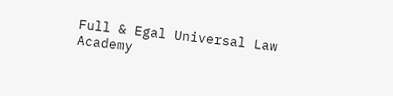Full & Egal Universal Law Academy